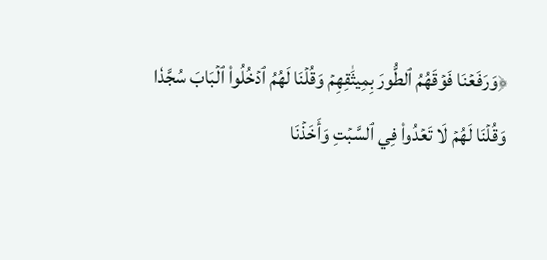﴿وَرَفَعۡنَا فَوۡقَهُمُ ٱلطُّورَ بِمِيثَٰقِهِمۡ وَقُلۡنَا لَهُمُ ٱدۡخُلُواْ ٱلۡبَابَ سُجَّدٗا وَقُلۡنَا لَهُمۡ لَا تَعۡدُواْ فِي ٱلسَّبۡتِ وَأَخَذۡنَا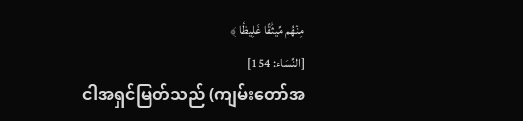مِنۡهُم مِّيثَٰقًا غَلِيظٗا ﴾
[النِّسَاء: 154]
ငါအရှင်မြတ်သည် (ကျမ်းတော်အ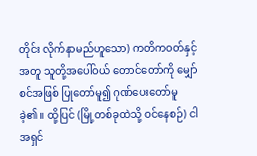တိုင်း လိုက်နာမည်ဟူသော) ကတိကဝတ်နှင့်အတူ သူတို့အပေါ်ဝယ် တောင်တော်ကို မျှော်စင်အဖြစ် ပြုတော်မူ၍ ဂုဏ်ပေးတော်မူခဲ့၏။ ထို့ပြင် (မြို့တစ်ခုထဲသို့ ဝင်နေစဉ်) ငါအရှင်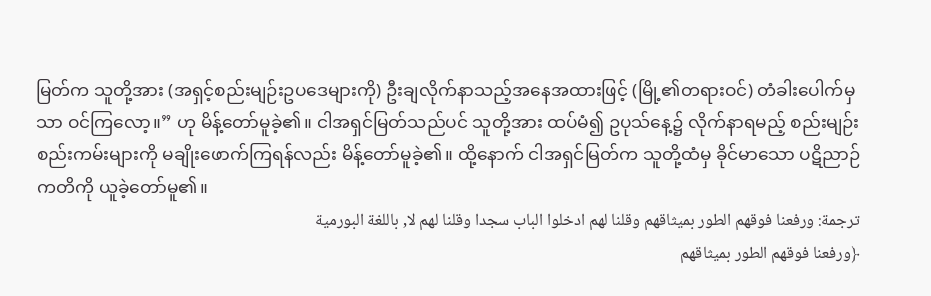မြတ်က သူတို့အား (အရှင့်စည်းမျဉ်းဥပဒေများကို) ဦးချလိုက်နာသည့်အနေအထားဖြင့် (မြို့၏တရားဝင်) တံခါးပေါက်မှသာ ဝင်ကြလော့။” ဟု မိန့်တော်မူခဲ့၏။ ငါအရှင်မြတ်သည်ပင် သူတို့အား ထပ်မံ၍ ဥပုသ်နေ့၌ လိုက်နာရမည့် စည်းမျဉ်းစည်းကမ်းများကို မချိုးဖောက်ကြရန်လည်း မိန့်တော်မူခဲ့၏။ ထို့နောက် ငါအရှင်မြတ်က သူတို့ထံမှ ခိုင်မာသော ပဋိညာဉ်ကတိကို ယူခဲ့တော်မူ၏။
ترجمة: ورفعنا فوقهم الطور بميثاقهم وقلنا لهم ادخلوا الباب سجدا وقلنا لهم لا, باللغة البورمية
﴿ورفعنا فوقهم الطور بميثاقهم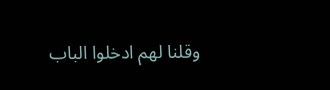وقلنا لهم ادخلوا الباب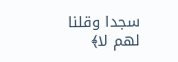سجدا وقلنا لهم لا﴾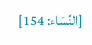[النِّسَاء: 154]